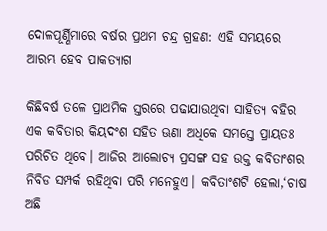ଦୋଳପୂର୍ଣ୍ଣିମାରେ ବର୍ଷର ପ୍ରଥମ ଚନ୍ଦ୍ର ଗ୍ରହଣ: ଏହି ସମୟରେ ଆରମ୍ଭ ହେବ ପାକତ୍ୟାଗ

କିଛିବର୍ଷ ତଳେ ପ୍ରାଥମିକ ସ୍ତରରେ ପଢାଯାଉଥିବା ସାହିତ୍ୟ ବହିର ଏକ କବିତାର କିୟଦଂଶ ସହିତ ଊଣା ଅଧିକେ ସମସ୍ତେ ପ୍ରାୟତଃ ପରିଚିତ ଥିବେ। ଆଜିର ଆଲୋଚ୍ୟ ପ୍ରସଙ୍ଗ ସହ ଉକ୍ତ କବିତାଂଶର ନିବିଡ ସମ୍ପର୍କ ରହିଥିବା ପରି ମନେହୁଏ। କବିତାଂଶଟି ହେଲା,‘ଚାଷ ଅଛି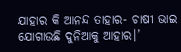ଯାହାର କି ଆନନ୍ଦ ତାହାର- ଚାଷୀ ଭାଇ ଯୋଗାଉଛି ଦୁନିଆକୁ ଆହାର।’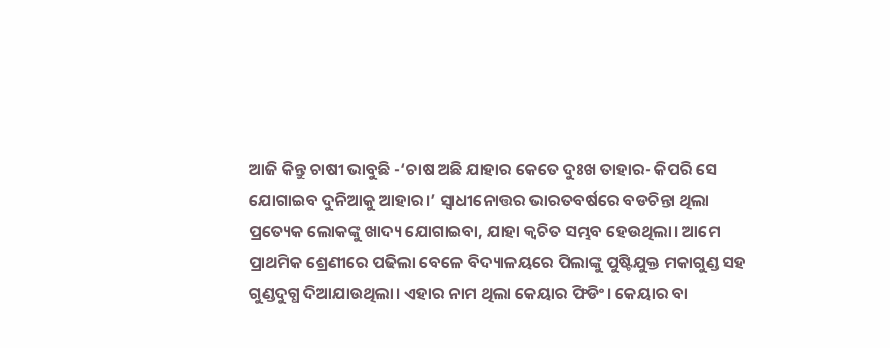ଆଜି କିନ୍ତୁ ଚାଷୀ ଭାବୁଛି -‘ଚାଷ ଅଛି ଯାହାର କେତେ ଦୁଃଖ ତାହାର- କିପରି ସେ ଯୋଗାଇବ ଦୁନିଆକୁ ଆହାର।’ ସ୍ବାଧୀନୋତ୍ତର ଭାରତବର୍ଷରେ ବଡଚିନ୍ତା ଥିଲା ପ୍ରତ୍ୟେକ ଲୋକଙ୍କୁ ଖାଦ୍ୟ ଯୋଗାଇବା, ଯାହା କ୍ୱଚିତ ସମ୍ଭବ ହେଉଥିଲା। ଆମେ ପ୍ରାଥମିକ ଶ୍ରେଣୀରେ ପଢିଲା ବେଳେ ବିଦ୍ୟାଳୟରେ ପିଲାଙ୍କୁ ପୁଷ୍ଟିଯୁକ୍ତ ମକାଗୁଣ୍ଡ ସହ ଗୁଣ୍ଡଦୁଗ୍ଧ ଦିଆଯାଉଥିଲା। ଏହାର ନାମ ଥିଲା କେୟାର ଫିଡିଂ। କେୟାର ବା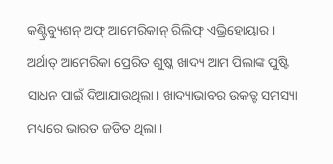କଣ୍ଟ୍ରିବ୍ୟୁଶନ୍‌ ଅଫ୍‌ ଆମେରିକାନ୍‌ ରିଲିଫ୍‌ ଏଭ୍ରିହୋୟାର। ଅର୍ଥାତ୍‌ ଆମେରିକା ପ୍ରେରିତ ଶୁଷ୍କ ଖାଦ୍ୟ ଆମ ପିଲାଙ୍କ ପୁଷ୍ଟି ସାଧନ ପାଇଁ ଦିଆଯାଉଥିଲା। ଖାଦ୍ୟାଭାବର ଉକତ୍ଟ ସମସ୍ୟା ମଧ୍ୟରେ ଭାରତ ଜଡିତ ଥିଲା।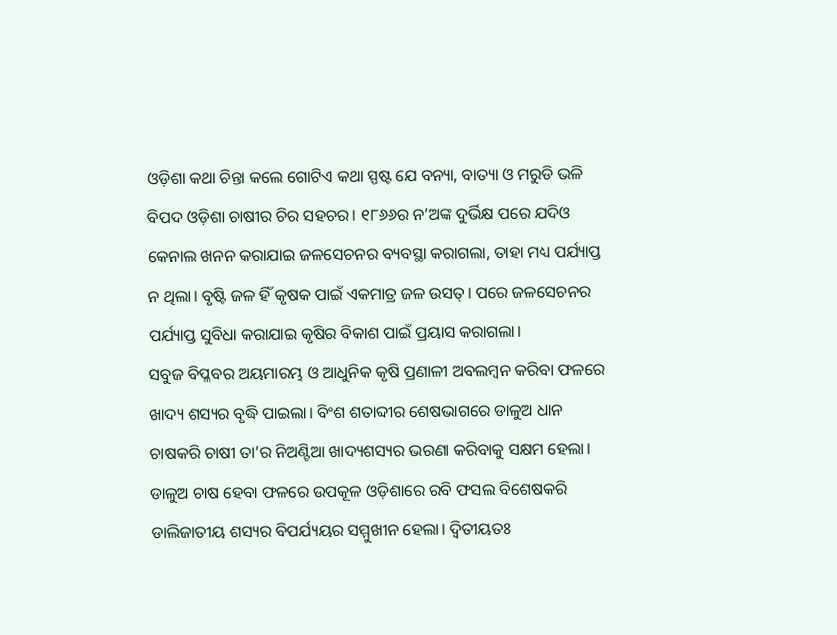ଓଡ଼ିଶା କଥା ଚିନ୍ତା କଲେ ଗୋଟିଏ କଥା ସ୍ପଷ୍ଟ ଯେ ବନ୍ୟା, ବାତ୍ୟା ଓ ମରୁଡି ଭଳି ବିପଦ ଓଡ଼ିଶା ଚାଷୀର ଚିର ସହଚର। ୧୮୬୬ର ନ’ଅଙ୍କ ଦୁର୍ଭିକ୍ଷ ପରେ ଯଦିଓ କେନାଲ ଖନନ କରାଯାଇ ଜଳସେଚନର ବ୍ୟବସ୍ଥା କରାଗଲା, ତାହା ମଧ୍ୟ ପର୍ଯ୍ୟାପ୍ତ ନ ଥିଲା। ବୃଷ୍ଟି ଜଳ ହିଁ କୃଷକ ପାଇଁ ଏକମାତ୍ର ଜଳ ଉସତ୍। ପରେ ଜଳସେଚନର ପର୍ଯ୍ୟାପ୍ତ ସୁବିଧା କରାଯାଇ କୃଷିର ବିକାଶ ପାଇଁ ପ୍ରୟାସ କରାଗଲା।
ସବୁଜ ବିପ୍ଳବର ଅୟମାରମ୍ଭ ଓ ଆଧୁନିକ କୃଷି ପ୍ରଣାଳୀ ଅବଲମ୍ବନ କରିବା ଫଳରେ ଖାଦ୍ୟ ଶସ୍ୟର ବୃଦ୍ଧି ପାଇଲା। ବିଂଶ ଶତାବ୍ଦୀର ଶେଷଭାଗରେ ଡାଳୁଅ ଧାନ ଚାଷକରି ଚାଷୀ ତା’ର ନିଅଣ୍ଟିଆ ଖାଦ୍ୟଶସ୍ୟର ଭରଣା କରିବାକୁ ସକ୍ଷମ ହେଲା। ଡାଳୁଅ ଚାଷ ହେବା ଫଳରେ ଉପକୂଳ ଓଡ଼ିଶାରେ ରବି ଫସଲ ବିଶେଷକରି ଡାଲିଜାତୀୟ ଶସ୍ୟର ବିପର୍ଯ୍ୟୟର ସମ୍ମୁଖୀନ ହେଲା। ଦ୍ୱିତୀୟତଃ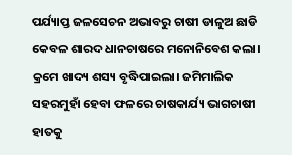ପର୍ଯ୍ୟାପ୍ତ ଜଳସେଚନ ଅଭାବରୁ ଚାଷୀ ଡାଳୁଅ ଛାଡି କେବଳ ଶାରଦ ଧାନଚାଷରେ ମନୋନିବେଶ କଲା। କ୍ରମେ ଖାଦ୍ୟ ଶସ୍ୟ ବୃଦ୍ଧିପାଇଲା। ଜମିମାଲିକ ସହରମୁହାଁ ହେବା ଫଳରେ ଚାଷକାର୍ଯ୍ୟ ଭାଗଚାଷୀ ହାତକୁ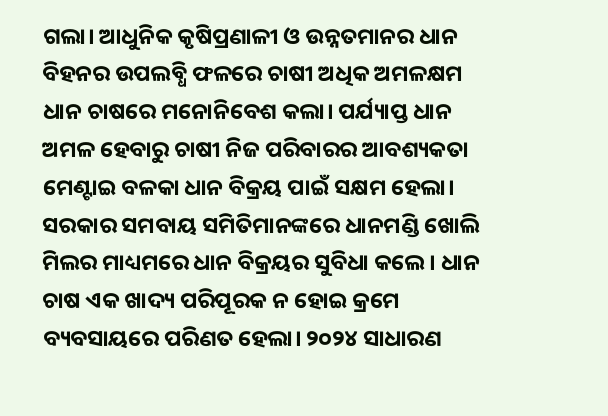ଗଲା। ଆଧୁନିକ କୃଷିପ୍ରଣାଳୀ ଓ ଉନ୍ନତମାନର ଧାନ ବିହନର ଉପଲବ୍ଧି ଫଳରେ ଚାଷୀ ଅଧିକ ଅମଳକ୍ଷମ ଧାନ ଚାଷରେ ମନୋନିବେଶ କଲା। ପର୍ଯ୍ୟାପ୍ତ ଧାନ ଅମଳ ହେବାରୁ ଚାଷୀ ନିଜ ପରିବାରର ଆବଶ୍ୟକତା ମେଣ୍ଟାଇ ବଳକା ଧାନ ବିକ୍ରୟ ପାଇଁ ସକ୍ଷମ ହେଲା। ସରକାର ସମବାୟ ସମିତିମାନଙ୍କରେ ଧାନମଣ୍ଡି ଖୋଲି ମିଲର ମାଧ୍ୟମରେ ଧାନ ବିକ୍ରୟର ସୁବିଧା କଲେ । ଧାନ ଚାଷ ଏକ ଖାଦ୍ୟ ପରିପୂରକ ନ ହୋଇ କ୍ରମେ ବ୍ୟବସାୟରେ ପରିଣତ ହେଲା। ୨୦୨୪ ସାଧାରଣ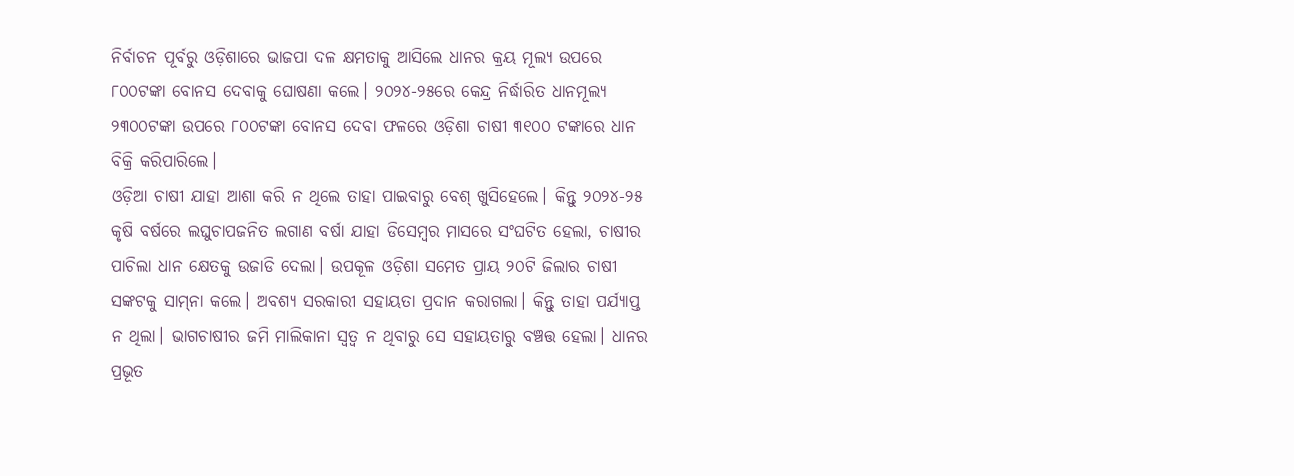ନିର୍ବାଚନ ପୂର୍ବରୁ ଓଡ଼ିଶାରେ ଭାଜପା ଦଳ କ୍ଷମତାକୁ ଆସିଲେ ଧାନର କ୍ରୟ ମୂଲ୍ୟ ଉପରେ ୮୦୦ଟଙ୍କା ବୋନସ ଦେବାକୁ ଘୋଷଣା କଲେ। ୨୦୨୪-୨୫ରେ କେନ୍ଦ୍ର ନିର୍ଦ୍ଧାରିତ ଧାନମୂଲ୍ୟ ୨୩୦୦ଟଙ୍କା ଉପରେ ୮୦୦ଟଙ୍କା ବୋନସ ଦେବା ଫଳରେ ଓଡ଼ିଶା ଚାଷୀ ୩୧୦୦ ଟଙ୍କାରେ ଧାନ ବିକ୍ରି କରିପାରିଲେ।
ଓଡ଼ିଆ ଚାଷୀ ଯାହା ଆଶା କରି ନ ଥିଲେ ତାହା ପାଇବାରୁ ବେଶ୍‌ ଖୁସିହେଲେ। କିନ୍ତୁ ୨୦୨୪-୨୫ କୃଷି ବର୍ଷରେ ଲଘୁଚାପଜନିତ ଲଗାଣ ବର୍ଷା ଯାହା ଡିସେମ୍ବର ମାସରେ ସଂଘଟିତ ହେଲା, ଚାଷୀର ପାଚିଲା ଧାନ କ୍ଷେତକୁ ଉଜାଡି ଦେଲା। ଉପକୂଳ ଓଡ଼ିଶା ସମେତ ପ୍ରାୟ ୨୦ଟି ଜିଲାର ଚାଷୀ ସଙ୍କଟକୁ ସାମ୍‌ନା କଲେ। ଅବଶ୍ୟ ସରକାରୀ ସହାୟତା ପ୍ରଦାନ କରାଗଲା। କିନ୍ତୁ ତାହା ପର୍ଯ୍ୟାପ୍ତ ନ ଥିଲା। ଭାଗଚାଷୀର ଜମି ମାଲିକାନା ସ୍ବତ୍ୱ ନ ଥିବାରୁ ସେ ସହାୟତାରୁ ବଞ୍ଚତ୍ତ ହେଲା। ଧାନର ପ୍ରଭୂତ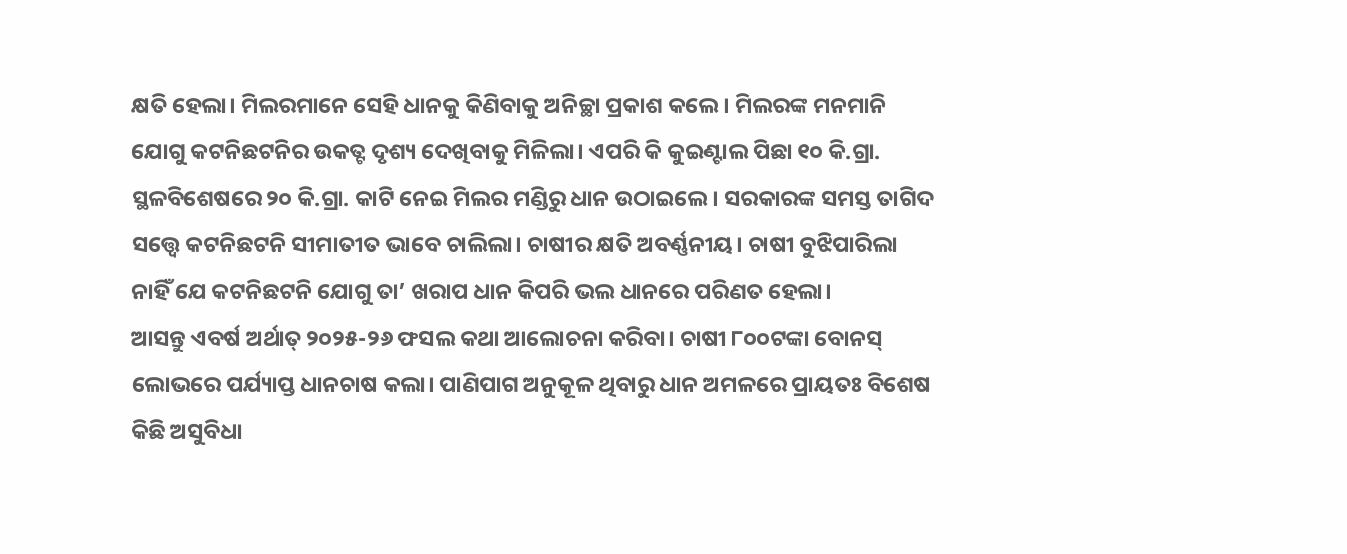କ୍ଷତି ହେଲା। ମିଲରମାନେ ସେହି ଧାନକୁ କିଣିବାକୁ ଅନିଚ୍ଛା ପ୍ରକାଶ କଲେ। ମିଲରଙ୍କ ମନମାନି ଯୋଗୁ କଟନିଛଟନିର ଉକତ୍ଟ ଦୃଶ୍ୟ ଦେଖିବାକୁ ମିଳିଲା। ଏପରି କି କୁଇଣ୍ଟାଲ ପିଛା ୧୦ କି.ଗ୍ରା. ସ୍ଥଳବିଶେଷରେ ୨୦ କି.ଗ୍ରା. କାଟି ନେଇ ମିଲର ମଣ୍ଡିରୁ ଧାନ ଉଠାଇଲେ। ସରକାରଙ୍କ ସମସ୍ତ ତାଗିଦ ସତ୍ତ୍ୱେ କଟନିଛଟନି ସୀମାତୀତ ଭାବେ ଚାଲିଲା। ଚାଷୀର କ୍ଷତି ଅବର୍ଣ୍ଣନୀୟ। ଚାଷୀ ବୁଝିପାରିଲା ନାହିଁ ଯେ କଟନିଛଟନି ଯୋଗୁ ତା’ ଖରାପ ଧାନ କିପରି ଭଲ ଧାନରେ ପରିଣତ ହେଲା।
ଆସନ୍ତୁ ଏବର୍ଷ ଅର୍ଥାତ୍‌ ୨୦୨୫-୨୬ ଫସଲ କଥା ଆଲୋଚନା କରିବା। ଚାଷୀ ୮୦୦ଟଙ୍କା ବୋନସ୍‌ ଲୋଭରେ ପର୍ଯ୍ୟାପ୍ତ ଧାନଚାଷ କଲା। ପାଣିପାଗ ଅନୁକୂଳ ଥିବାରୁ ଧାନ ଅମଳରେ ପ୍ରାୟତଃ ବିଶେଷ କିଛି ଅସୁବିଧା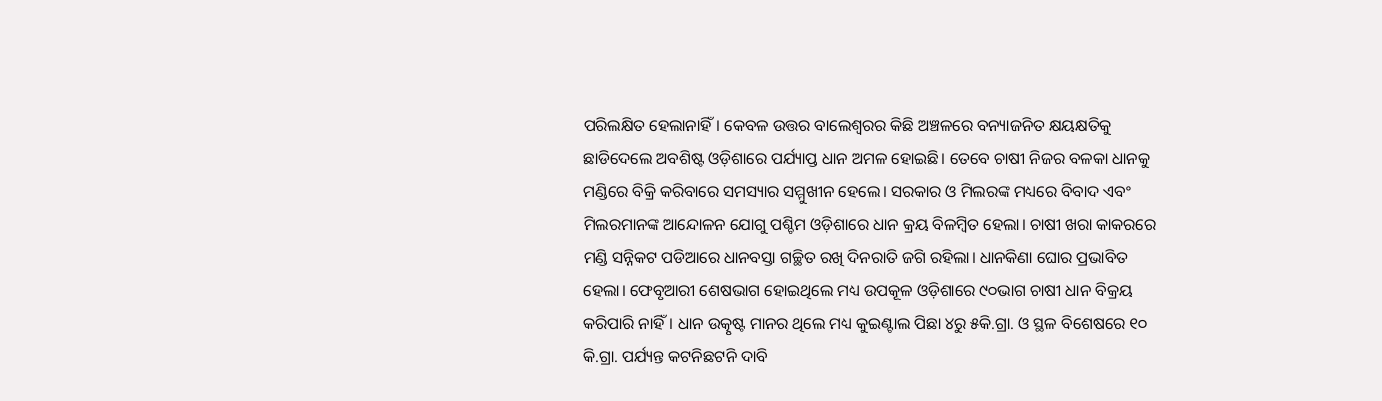ପରିଲକ୍ଷିତ ହେଲାନାହିଁ। କେବଳ ଉତ୍ତର ବାଲେଶ୍ୱରର କିଛି ଅଞ୍ଚଳରେ ବନ୍ୟାଜନିତ କ୍ଷୟକ୍ଷତିକୁ ଛାଡିଦେଲେ ଅବଶିଷ୍ଟ ଓଡ଼ିଶାରେ ପର୍ଯ୍ୟାପ୍ତ ଧାନ ଅମଳ ହୋଇଛି। ତେବେ ଚାଷୀ ନିଜର ବଳକା ଧାନକୁ ମଣ୍ଡିରେ ବିକ୍ରି କରିବାରେ ସମସ୍ୟାର ସମ୍ମୁଖୀନ ହେଲେ। ସରକାର ଓ ମିଲରଙ୍କ ମଧ୍ୟରେ ବିବାଦ ଏବଂ ମିଲରମାନଙ୍କ ଆନ୍ଦୋଳନ ଯୋଗୁ ପଶ୍ଚିମ ଓଡ଼ିଶାରେ ଧାନ କ୍ରୟ ବିଳମ୍ବିତ ହେଲା। ଚାଷୀ ଖରା କାକରରେ ମଣ୍ଡି ସନ୍ନିକଟ ପଡିଆରେ ଧାନବସ୍ତା ଗଚ୍ଛିତ ରଖି ଦିନରାତି ଜଗି ରହିଲା। ଧାନକିଣା ଘୋର ପ୍ରଭାବିତ ହେଲା। ଫେବୃଆରୀ ଶେଷଭାଗ ହୋଇଥିଲେ ମଧ୍ୟ ଉପକୂଳ ଓଡ଼ିଶାରେ ୯୦ଭାଗ ଚାଷୀ ଧାନ ବିକ୍ରୟ କରିପାରି ନାହିଁ। ଧାନ ଉତ୍କୃଷ୍ଟ ମାନର ଥିଲେ ମଧ୍ୟ କୁଇଣ୍ଟାଲ ପିଛା ୪ରୁ ୫କି.ଗ୍ରା. ଓ ସ୍ଥଳ ବିଶେଷରେ ୧୦ କି.ଗ୍ରା. ପର୍ଯ୍ୟନ୍ତ କଟନିଛଟନି ଦାବି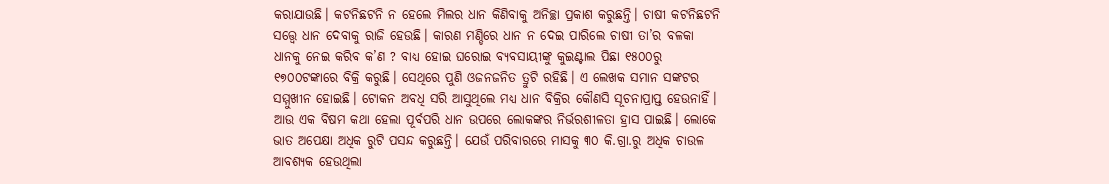କରାଯାଉଛି। କଟନିଛଟନି ନ ହେଲେ ମିଲର ଧାନ କିଣିବାକୁ ଅନିଚ୍ଛା ପ୍ରକାଶ କରୁଛନ୍ତି। ଚାଷୀ କଟନିଛଟନି ସତ୍ତ୍ୱେ ଧାନ ଦେବାକୁ ରାଜି ହେଉଛି। କାରଣ ମଣ୍ଡିରେ ଧାନ ନ ଦେଇ ପାରିଲେ ଚାଷୀ ତା’ର ବଳକା ଧାନକୁ ନେଇ କରିବ କ’ଣ ? ବାଧ୍ୟ ହୋଇ ଘରୋଇ ବ୍ୟବସାୟୀଙ୍କୁ କୁଇଣ୍ଟାଲ ପିଛା ୧୫୦୦ରୁ ୧୭୦୦ଟଙ୍କାରେ ବିକ୍ରି କରୁଛି। ସେଥିରେ ପୁଣି ଓଜନଜନିତ ତ୍ରୁଟି ରହିଛି। ଏ ଲେଖକ ସମାନ ସଙ୍କଟର ସମ୍ମୁଖୀନ ହୋଇଛି। ଟୋକନ ଅବଧି ସରି ଆସୁଥିଲେ ମଧ୍ୟ ଧାନ ବିକ୍ରିର କୌଣସି ସୂଚନାପ୍ରାପ୍ତ ହେଉନାହିଁ।
ଆଉ ଏକ ବିଷମ କଥା ହେଲା ପୂର୍ବପରି ଧାନ ଉପରେ ଲୋକଙ୍କର ନିର୍ଭରଶୀଳତା ହ୍ରାସ ପାଇଛି। ଲୋକେ ଭାତ ଅପେକ୍ଷା ଅଧିକ ରୁଟି ପସନ୍ଦ କରୁଛନ୍ତି। ଯେଉଁ ପରିବାରରେ ମାସକୁ ୩୦ କି.ଗ୍ରା.ରୁ ଅଧିକ ଚାଉଳ ଆବଶ୍ୟକ ହେଉଥିଲା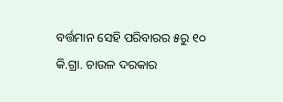ବର୍ତ୍ତମାନ ସେହି ପରିବାରର ୫ରୁ ୧୦ କି.ଗ୍ରା. ଚାଉଳ ଦରକାର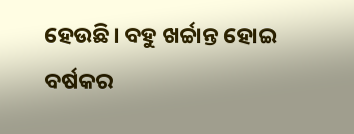ହେଉଛି। ବହୁ ଖର୍ଚ୍ଚାନ୍ତ ହୋଇ ବର୍ଷକର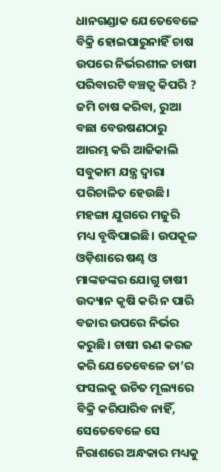ଧାନଗଣ୍ଡାକ ଯେତେବେଳେ ବିକ୍ରି ହୋଇପାରୁନାହିଁ ଚାଷ ଉପରେ ନିର୍ଭରଶୀଳ ଚାଷୀ ପରିବାରଟି ବଞ୍ଚତ୍ବ କିପରି ? ଜମି ଚାଷ କରିବା, ରୁଆ ବଛା ବେଉଷଣଠାରୁ ଆରମ୍ଭ କରି ଆଜିକାଲି ସବୁକାମ ଯନ୍ତ୍ର ଦ୍ୱାରା ପରିଚାଳିତ ହେଉଛି। ମହଙ୍ଗା ଯୁଗରେ ମଜୁରି ମଧ୍ୟ ବୃଦ୍ଧିପାଇଛି। ଉପକୂଳ ଓଡ଼ିଶାରେ ଷଣ୍ଢ ଓ ମାଙ୍କଡଙ୍କର ଯୋଗୁ ଚାଷୀ ଉଦ୍ୟାନ କୃଷି କରି ନ ପାରି ବଜାର ଉପରେ ନିର୍ଭର କରୁଛି। ଚାଷୀ ଋଣ କରଜ କରି ଯେତେବେଳେ ତା’ର ଫସଲକୁ ଉଚିତ ମୂଲ୍ୟରେ ବିକ୍ରି କରିପାରିବ ନାହିଁ, ସେତେବେଳେ ସେ ନିରାଶରେ ଅନ୍ଧକାର ମଧ୍ୟକୁ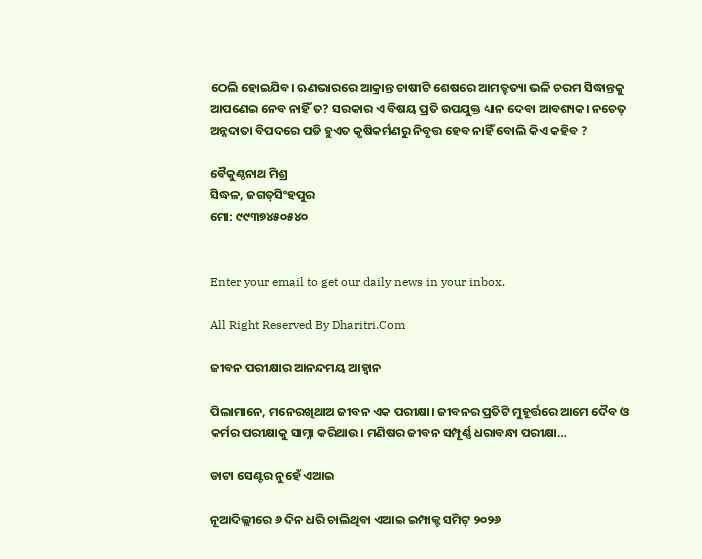ଠେଲି ହୋଇଯିବ। ଋଣଭାରରେ ଆକ୍ରାନ୍ତ ଚାଷୀଟି ଶେଷରେ ଆମତ୍ହତ୍ୟା ଭଳି ଚରମ ସିଦ୍ଧାନ୍ତକୁ ଆପଣେଇ ନେବ ନାହିଁ ତ? ସରକାର ଏ ବିଷୟ ପ୍ରତି ଉପଯୁକ୍ତ ଧ୍ୟାନ ଦେବା ଆବଶ୍ୟକ। ନଚେତ୍‌ ଅନ୍ନଦାତା ବିପଦରେ ପଡି ହୁଏତ କୃଷିକର୍ମଣରୁ ନିବୃତ୍ତ ହେବ ନାହିଁ ବୋଲି କିଏ କହିବ ?

ବୈକୁଣ୍ଠନାଥ ମିଶ୍ର
ସିଦ୍ଧଳ, ଜଗତ୍‌ସିଂହପୁର
ମୋ: ୯୯୩୭୪୫୦୫୪୦


Enter your email to get our daily news in your inbox.

All Right Reserved By Dharitri.Com

ଜୀବନ ପରୀକ୍ଷାର ଆନନ୍ଦମୟ ଆହ୍ବାନ

ପିଲାମାନେ, ମନେରଖିଥାଅ ଜୀବନ ଏକ ପରୀକ୍ଷା। ଜୀବନର ପ୍ରତିଟି ମୁହୂର୍ତ୍ତରେ ଆମେ ଦୈବ ଓ କର୍ମର ପରୀକ୍ଷାକୁ ସାମ୍ନା କରିଥାଉ। ମଣିଷର ଜୀବନ ସମ୍ପୂର୍ଣ୍ଣ ଧରାବନ୍ଧା ପରୀକ୍ଷା…

ଡାଟା ସେଣ୍ଟର ନୁହେଁ ଏଆଇ

ନୂଆଦିଲ୍ଲୀରେ ୬ ଦିନ ଧରି ଚାଲିଥିବା ଏଆଇ ଇମ୍ପାକ୍ଟ ସମିଟ୍‌ ୨୦୨୬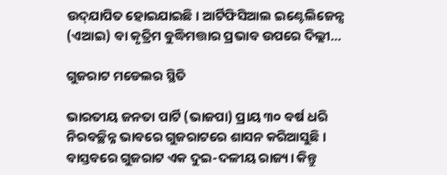ଉଦ୍‌ଯାପିତ ହୋଇଯାଇଛି। ଆର୍ଟିଫିସିଆଲ ଇଣ୍ଟେଲିଜେନ୍ସ (ଏଆଇ) ବା କୃତ୍ରିମ ବୁଦ୍ଧିମତ୍ତାର ପ୍ରଭାବ ଉପରେ ଦିଲ୍ଲୀ…

ଗୁଜରାଟ ମଡେଲର ସ୍ଥିତି

ଭାରତୀୟ ଜନତା ପାର୍ଟି (ଭାଜପା) ପ୍ରାୟ ୩୦ ବର୍ଷ ଧରି ନିରବଚ୍ଛିନ୍ନ ଭାବରେ ଗୁଜରାଟରେ ଶାସନ କରିଆସୁଛି। ବାସ୍ତବରେ ଗୁଜରାଟ ଏକ ଦୁଇ-ଦଳୀୟ ରାଜ୍ୟ। କିନ୍ତୁ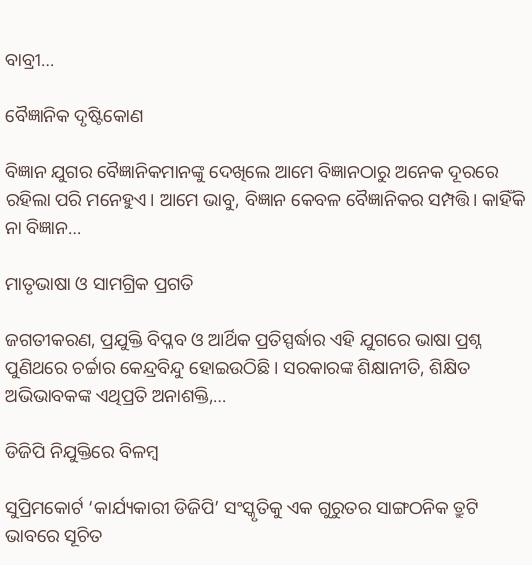ବାବ୍ରୀ…

ବୈଜ୍ଞାନିକ ଦୃଷ୍ଟିକୋଣ

ବିଜ୍ଞାନ ଯୁଗର ବୈଜ୍ଞାନିକମାନଙ୍କୁ ଦେଖିଲେ ଆମେ ବିଜ୍ଞାନଠାରୁ ଅନେକ ଦୂରରେ ରହିଲା ପରି ମନେହୁଏ। ଆମେ ଭାବୁ, ବିଜ୍ଞାନ କେବଳ ବୈଜ୍ଞାନିକର ସମ୍ପତ୍ତି। କାହିଁକି ନା ବିଜ୍ଞାନ…

ମାତୃଭାଷା ଓ ସାମଗ୍ରିକ ପ୍ରଗତି

ଜଗତୀକରଣ, ପ୍ରଯୁକ୍ତି ବିପ୍ଳବ ଓ ଆର୍ଥିକ ପ୍ରତିସ୍ପର୍ଦ୍ଧାର ଏହି ଯୁଗରେ ଭାଷା ପ୍ରଶ୍ନ ପୁଣିଥରେ ଚର୍ଚ୍ଚାର କେନ୍ଦ୍ରବିନ୍ଦୁ ହୋଇଉଠିଛି। ସରକାରଙ୍କ ଶିକ୍ଷାନୀତି, ଶିକ୍ଷିତ ଅଭିଭାବକଙ୍କ ଏଥିପ୍ରତି ଅନାଶକ୍ତି,…

ଡିଜିପି ନିଯୁକ୍ତିରେ ବିଳମ୍ବ

ସୁପ୍ରିମକୋର୍ଟ ‘କାର୍ଯ୍ୟକାରୀ ଡିଜିପି’ ସଂସ୍କୃତିକୁ ଏକ ଗୁରୁତର ସାଙ୍ଗଠନିକ ତ୍ରୁଟି ଭାବରେ ସୂଚିତ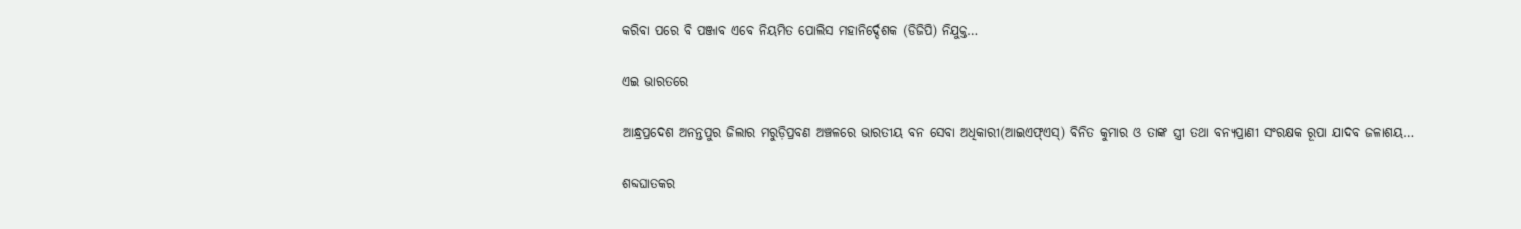କରିବା ପରେ ବି ପଞ୍ଜାବ ଏବେ ନିୟମିତ ପୋଲିସ ମହାନିର୍ଦ୍ଦେଶକ (ଡିଜିପି) ନିଯୁକ୍ତ…

ଏଇ ଭାରତରେ

ଆନ୍ଧ୍ରପ୍ରଦେଶ ଅନନ୍ତପୁର ଜିଲାର ମରୁଡ଼ିପ୍ରବଣ ଅଞ୍ଚଳରେ ଭାରତୀୟ ବନ ସେବା ଅଧିକାରୀ(ଆଇଏଫ୍‌ଏସ୍‌) ବିନିତ କୁମାର ଓ ତାଙ୍କ ସ୍ତ୍ରୀ ତଥା ବନ୍ୟପ୍ରାଣୀ ସଂରକ୍ଷକ ରୂପା ଯାଦବ ଜଳାଶୟ…

ଶବ୍ଦଘାତକର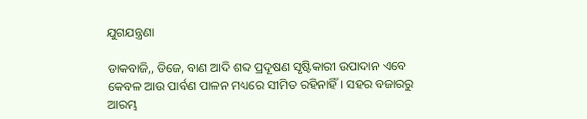ଯୁଗଯନ୍ତ୍ରଣା

ଡାକବାଜି,, ଡିଜେ, ବାଣ ଆଦି ଶବ୍ଦ ପ୍ରଦୂଷଣ ସୃଷ୍ଟିକାରୀ ଉପାଦାନ ଏବେ କେବଳ ଆଉ ପାର୍ବଣ ପାଳନ ମଧ୍ୟରେ ସୀମିତ ରହିନାହିଁ। ସହର ବଜାରରୁ ଆରମ୍ଭ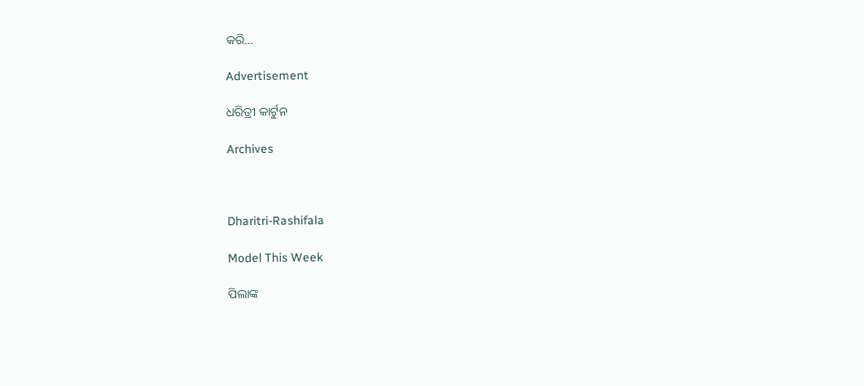କରି…

Advertisement

ଧରିତ୍ରୀ କାର୍ଟୁନ

Archives



Dharitri-Rashifala

Model This Week

ପିଲାଙ୍କ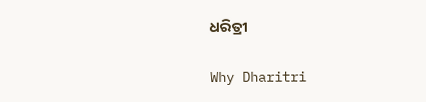ଧରିତ୍ରୀ

Why Dharitri